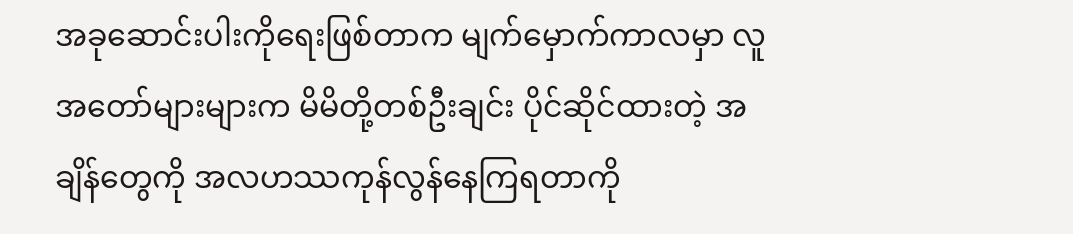အခုဆောင်းပါးကိုရေးဖြစ်တာက မျက်မှောက်ကာလမှာ လူအတော်များများက မိမိတို့တစ်ဦးချင်း ပိုင်ဆိုင်ထားတဲ့ အချိန်တွေကို အလဟဿကုန်လွန်နေကြရတာကို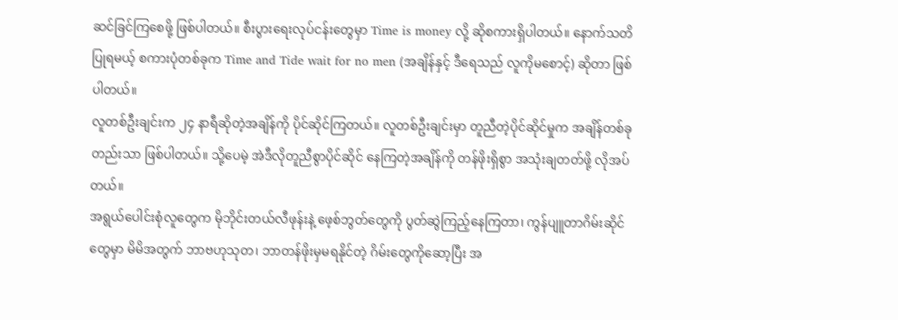ဆင်ခြင်ကြစေဖို့ ဖြစ်ပါတယ်။ စီးပွားရေးလုပ်ငန်းတွေမှာ Time is money လို့ ဆိုစကားရှိပါတယ်။ နောက်သတိပြုရမယ့် စကားပုံတစ်ခုက Time and Tide wait for no men (အချိန်နှင့် ဒီရေသည် လူကိုမစောင့်) ဆိုတာ ဖြစ်ပါတယ်။
လူတစ်ဦးချင်းက ၂၄ နာရီဆိုတဲ့အချိန်ကို ပိုင်ဆိုင်ကြတယ်။ လူတစ်ဦးချင်းမှာ တူညီတဲ့ပိုင်ဆိုင်မှုက အချိန်တစ်ခုတည်းသာ ဖြစ်ပါတယ်။ သို့ပေမဲ့ အဲဒီလိုတူညီစွာပိုင်ဆိုင် နေကြတဲ့အချိန်ကို တန်ဖိုးရှိစွာ အသုံးချတတ်ဖို့ လိုအပ်တယ်။
အရွယ်ပေါင်းစုံလူတွေက မိုဘိုင်းတယ်လီဖုန်းနဲ့ ဖေ့စ်ဘွတ်တွေကို ပွတ်ဆွဲကြည့်နေကြတာ၊ ကွန်ပျူတာဂိမ်းဆိုင်တွေမှာ မိမိအတွက် ဘာဗဟုသုတ၊ ဘာတန်ဖိုးမှမရနိုင်တဲ့ ဂိမ်းတွေကိုဆော့ပြီး အ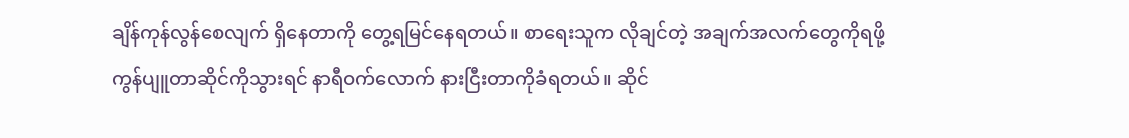ချိန်ကုန်လွန်စေလျက် ရှိနေတာကို တွေ့ရမြင်နေရတယ်။ စာရေးသူက လိုချင်တဲ့ အချက်အလက်တွေကိုရဖို့ ကွန်ပျူတာဆိုင်ကိုသွားရင် နာရီဝက်လောက် နားငြီးတာကိုခံရတယ်။ ဆိုင်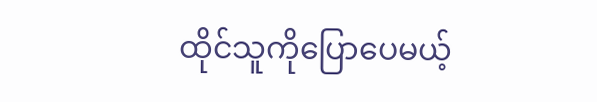ထိုင်သူကိုပြောပေမယ့်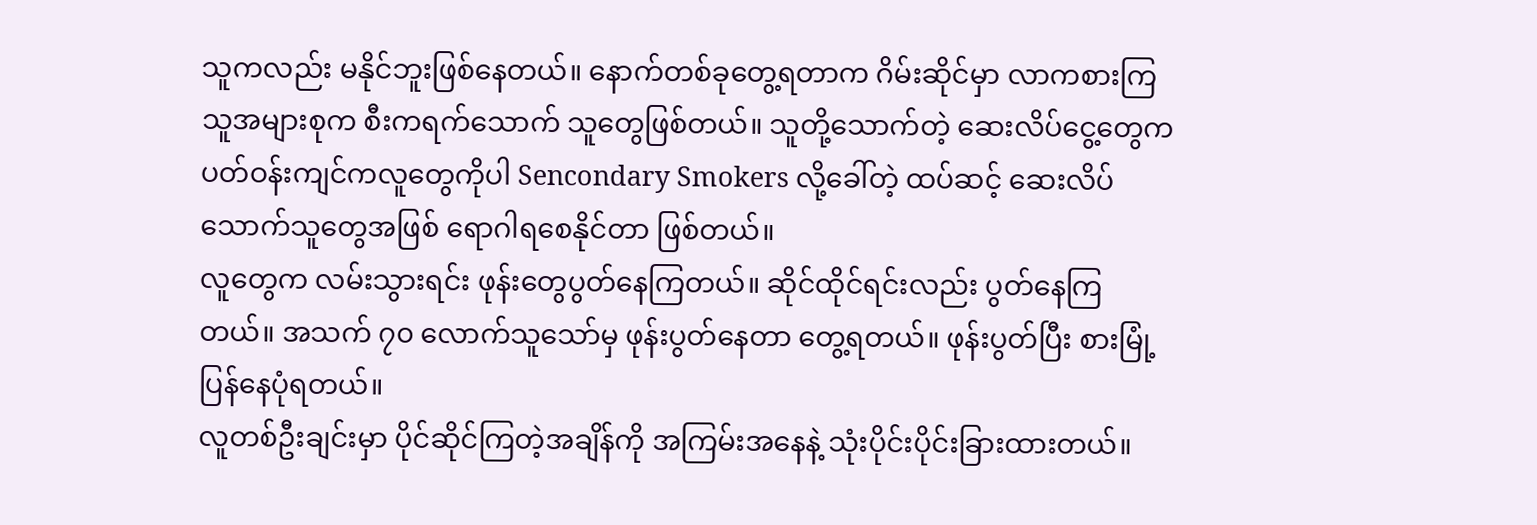သူကလည်း မနိုင်ဘူးဖြစ်နေတယ်။ နောက်တစ်ခုတွေ့ရတာက ဂိမ်းဆိုင်မှာ လာကစားကြသူအများစုက စီးကရက်သောက် သူတွေဖြစ်တယ်။ သူတို့သောက်တဲ့ ဆေးလိပ်ငွေ့တွေက ပတ်ဝန်းကျင်ကလူတွေကိုပါ Sencondary Smokers လို့ခေါ်တဲ့ ထပ်ဆင့် ဆေးလိပ်သောက်သူတွေအဖြစ် ရောဂါရစေနိုင်တာ ဖြစ်တယ်။
လူတွေက လမ်းသွားရင်း ဖုန်းတွေပွတ်နေကြတယ်။ ဆိုင်ထိုင်ရင်းလည်း ပွတ်နေကြတယ်။ အသက် ၇၀ လောက်သူသော်မှ ဖုန်းပွတ်နေတာ တွေ့ရတယ်။ ဖုန်းပွတ်ပြီး စားမြုံ့ပြန်နေပုံရတယ်။
လူတစ်ဦးချင်းမှာ ပိုင်ဆိုင်ကြတဲ့အချိန်ကို အကြမ်းအနေနဲ့ သုံးပိုင်းပိုင်းခြားထားတယ်။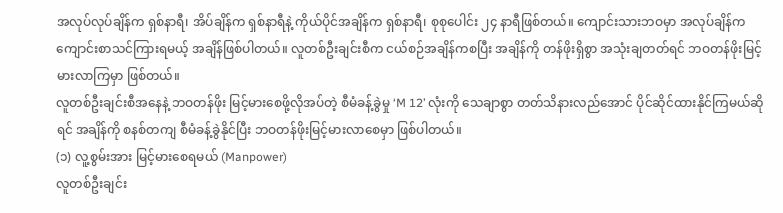အလုပ်လုပ်ချိန်က ရှစ်နာရီ၊ အိပ်ချိန်က ရှစ်နာရီနဲ့ ကိုယ်ပိုင်အချိန်က ရှစ်နာရီ၊ စုစုပေါင်း ၂၄ နာရီဖြစ်တယ်။ ကျောင်းသားဘဝမှာ အလုပ်ချိန်က ကျောင်းစာသင်ကြားရမယ့် အချိန်ဖြစ်ပါတယ်။ လူတစ်ဦးချင်းစီက ငယ်စဉ်အချိန်ကစပြီး အချိန်ကို တန်ဖိုးရှိစွာ အသုံးချတတ်ရင် ဘဝတန်ဖိုးမြင့်မားလာကြမှာ ဖြစ်တယ်။
လူတစ်ဦးချင်းစီအနေနဲ့ ဘဝတန်ဖိုး မြင့်မားစေဖို့လိုအပ်တဲ့ စီမံခန့်ခွဲမှု ‘M 12’ လုံးကို သေချာစွာ တတ်သိနားလည်အောင် ပိုင်ဆိုင်ထားနိုင်ကြမယ်ဆိုရင် အချိန်ကို စနစ်တကျ စီမံခန့်ခွဲနိုင်ပြီး ဘဝတန်ဖိုးမြင့်မားလာစေမှာ ဖြစ်ပါတယ်။
(၁) လူ့စွမ်းအား မြင့်မားစေရမယ် (Manpower)
လူတစ်ဦးချင်း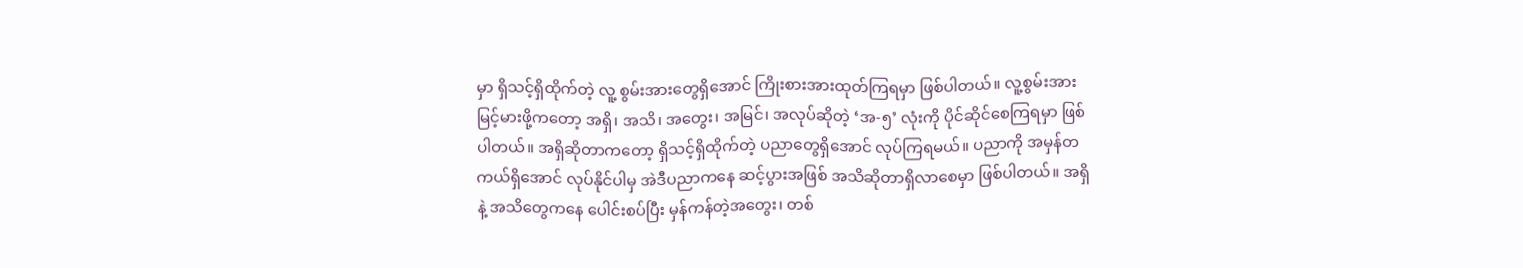မှာ ရှိသင့်ရှိထိုက်တဲ့ လူ့ စွမ်းအားတွေရှိအောင် ကြိုးစားအားထုတ်ကြရမှာ ဖြစ်ပါတယ်။ လူ့စွမ်းအားမြင့်မားဖို့ကတော့ အရှိ၊ အသိ၊ အတွေး၊ အမြင်၊ အလုပ်ဆိုတဲ့ ‘အ-၅’ လုံးကို ပိုင်ဆိုင်စေကြရမှာ ဖြစ်ပါတယ်။ အရှိဆိုတာကတော့ ရှိသင့်ရှိထိုက်တဲ့ ပညာတွေရှိအောင် လုပ်ကြရမယ်။ ပညာကို အမှန်တကယ်ရှိအောင် လုပ်နိုင်ပါမှ အဲဒီပညာကနေ ဆင့်ပွားအဖြစ် အသိဆိုတာရှိလာစေမှာ ဖြစ်ပါတယ်။ အရှိနဲ့ အသိတွေကနေ ပေါင်းစပ်ပြီး မှန်ကန်တဲ့အတွေး၊ တစ်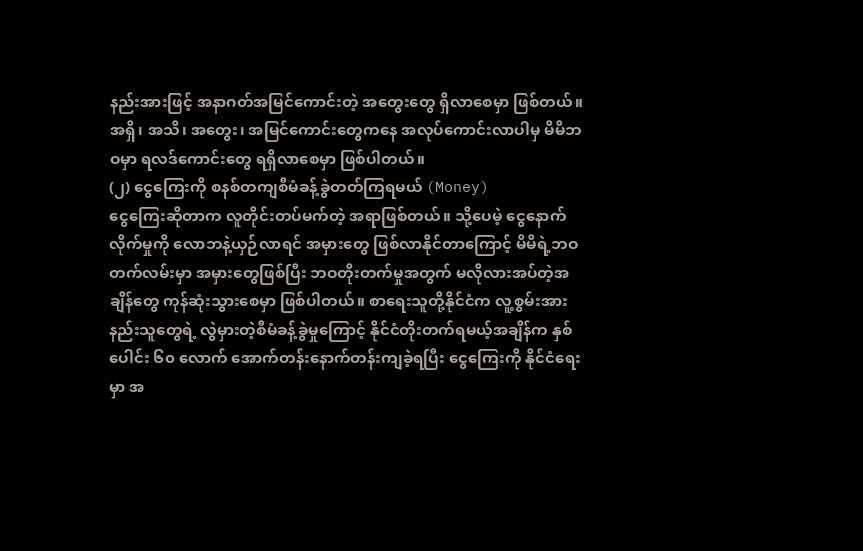နည်းအားဖြင့် အနာဂတ်အမြင်ကောင်းတဲ့ အတွေးတွေ ရှိလာစေမှာ ဖြစ်တယ်။ အရှိ၊ အသိ၊ အတွေး၊ အမြင်ကောင်းတွေကနေ အလုပ်ကောင်းလာပါမှ မိမိဘဝမှာ ရလဒ်ကောင်းတွေ ရရှိလာစေမှာ ဖြစ်ပါတယ်။
(၂) ငွေကြေးကို စနစ်တကျစီမံခန့်ခွဲတတ်ကြရမယ် (Money)
ငွေကြေးဆိုတာက လူတိုင်းတပ်မက်တဲ့ အရာဖြစ်တယ်။ သို့ပေမဲ့ ငွေနောက်လိုက်မှုကို လောဘနဲ့ယှဉ်လာရင် အမှားတွေ ဖြစ်လာနိုင်တာကြောင့် မိမိရဲ့ဘဝတက်လမ်းမှာ အမှားတွေဖြစ်ပြီး ဘဝတိုးတက်မှုအတွက် မလိုလားအပ်တဲ့အချိန်တွေ ကုန်ဆုံးသွားစေမှာ ဖြစ်ပါတယ်။ စာရေးသူတို့နိုင်ငံက လူ့စွမ်းအားနည်းသူတွေရဲ့ လွဲမှားတဲ့စီမံခန့်ခွဲမှုကြောင့် နိုင်ငံတိုးတက်ရမယ့်အချိန်က နှစ်ပေါင်း ၆၀ လောက် အောက်တန်းနောက်တန်းကျခဲ့ရပြီး ငွေကြေးကို နိုင်ငံရေးမှာ အ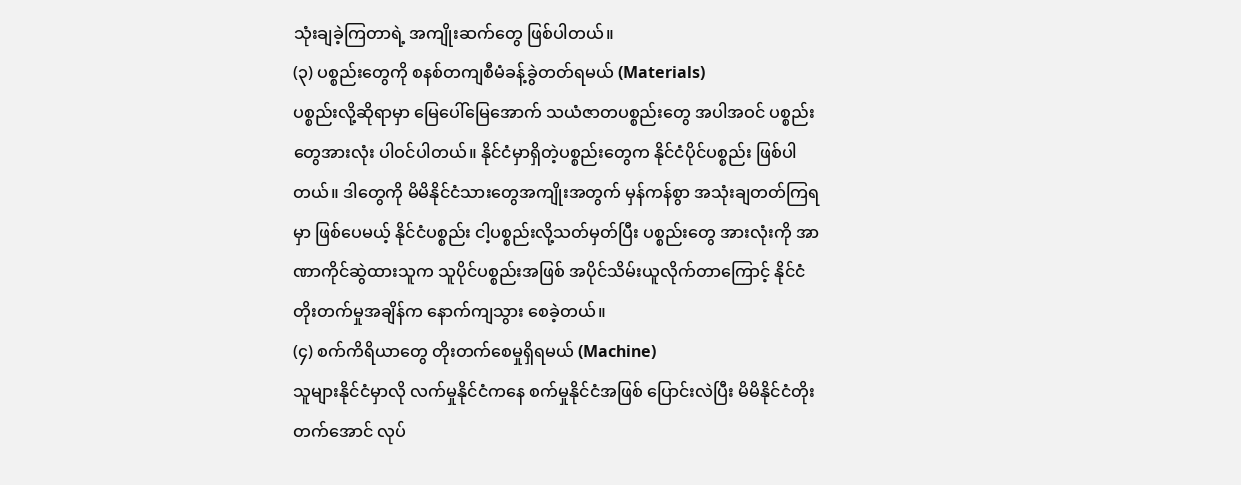သုံးချခဲ့ကြတာရဲ့ အကျိုးဆက်တွေ ဖြစ်ပါတယ်။
(၃) ပစ္စည်းတွေကို စနစ်တကျစီမံခန့်ခွဲတတ်ရမယ် (Materials)
ပစ္စည်းလို့ဆိုရာမှာ မြေပေါ်မြေအောက် သယံဇာတပစ္စည်းတွေ အပါအဝင် ပစ္စည်းတွေအားလုံး ပါဝင်ပါတယ်။ နိုင်ငံမှာရှိတဲ့ပစ္စည်းတွေက နိုင်ငံပိုင်ပစ္စည်း ဖြစ်ပါတယ်။ ဒါတွေကို မိမိနိုင်ငံသားတွေအကျိုးအတွက် မှန်ကန်စွာ အသုံးချတတ်ကြရမှာ ဖြစ်ပေမယ့် နိုင်ငံပစ္စည်း ငါ့ပစ္စည်းလို့သတ်မှတ်ပြီး ပစ္စည်းတွေ အားလုံးကို အာဏာကိုင်ဆွဲထားသူက သူပိုင်ပစ္စည်းအဖြစ် အပိုင်သိမ်းယူလိုက်တာကြောင့် နိုင်ငံတိုးတက်မှုအချိန်က နောက်ကျသွား စေခဲ့တယ်။
(၄) စက်ကိရိယာတွေ တိုးတက်စေမှုရှိရမယ် (Machine)
သူများနိုင်ငံမှာလို လက်မှုနိုင်ငံကနေ စက်မှုနိုင်ငံအဖြစ် ပြောင်းလဲပြီး မိမိနိုင်ငံတိုးတက်အောင် လုပ်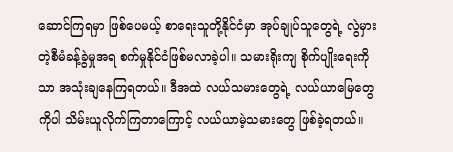ဆောင်ကြရမှာ ဖြစ်ပေမယ့် စာရေးသူတို့နိုင်ငံမှာ အုပ်ချုပ်သူတွေရဲ့ လွဲမှားတဲ့စီမံခန့်ခွဲမှုအရ စက်မှုနိုင်ငံဖြစ်မလာခဲ့ပါ။ သမားရိုးကျ စိုက်ပျိုးရေးကိုသာ အသုံးချနေကြရတယ်။ ဒီအထဲ လယ်သမားတွေရဲ့ လယ်ယာမြေတွေကိုပါ သိမ်းယူလိုက်ကြတာကြောင့် လယ်ယာမဲ့သမားတွေ ဖြစ်ခဲ့ရတယ်။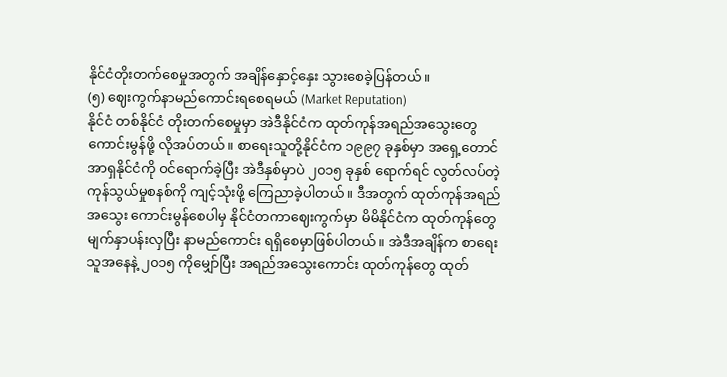နိုင်ငံတိုးတက်စေမှုအတွက် အချိန်နှောင့်နှေး သွားစေခဲ့ပြန်တယ်။
(၅) ဈေးကွက်နာမည်ကောင်းရစေရမယ် (Market Reputation)
နိုင်ငံ တစ်နိုင်ငံ တိုးတက်စေမှုမှာ အဲဒီနိုင်ငံက ထုတ်ကုန်အရည်အသွေးတွေ ကောင်းမွန်ဖို့ လိုအပ်တယ်။ စာရေးသူတို့နိုင်ငံက ၁၉၉၇ ခုနှစ်မှာ အရှေ့တောင်အာရှနိုင်ငံကို ဝင်ရောက်ခဲ့ပြီး အဲဒီနှစ်မှာပဲ ၂၀၁၅ ခုနှစ် ရောက်ရင် လွတ်လပ်တဲ့ ကုန်သွယ်မှုစနစ်ကို ကျင့်သုံးဖို့ ကြေညာခဲ့ပါတယ်။ ဒီအတွက် ထုတ်ကုန်အရည်အသွေး ကောင်းမွန်စေပါမှ နိုင်ငံတကာဈေးကွက်မှာ မိမိနိုင်ငံက ထုတ်ကုန်တွေ မျက်နှာပန်းလှပြီး နာမည်ကောင်း ရရှိစေမှာဖြစ်ပါတယ်။ အဲဒီအချိန်က စာရေးသူအနေနဲ့ ၂၀၁၅ ကိုမျှော်ပြီး အရည်အသွေးကောင်း ထုတ်ကုန်တွေ ထုတ်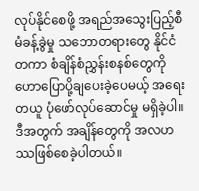လုပ်နိုင်စေဖို့ အရည်အသွေးပြည့်စီမံခန့်ခွဲမှု သဘောတရားတွေ နိုင်ငံတကာ စံချိန်စံညွှန်းစနစ်တွေကို ဟောပြောပို့ချပေးခဲ့ပေမယ့် အရေးတယူ ပုံဖော်လုပ်ဆောင်မှု မရှိခဲ့ပါ။ ဒီအတွက် အချိန်တွေကို အလဟဿဖြစ်စေခဲ့ပါတယ်။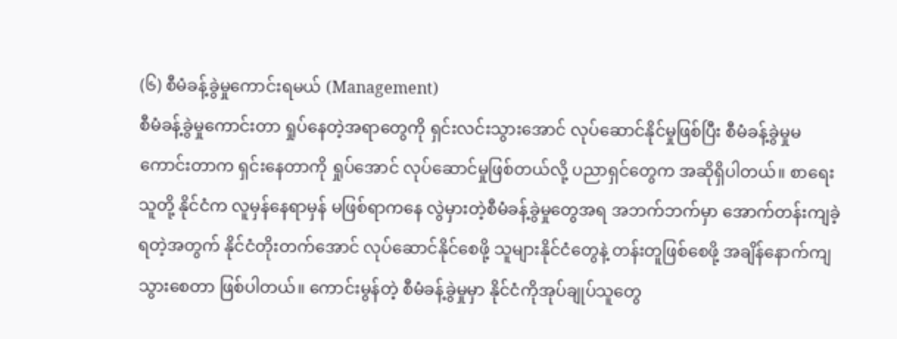(၆) စီမံခန့်ခွဲမှုကောင်းရမယ် (Management)
စီမံခန့်ခွဲမှုကောင်းတာ ရှုပ်နေတဲ့အရာတွေကို ရှင်းလင်းသွားအောင် လုပ်ဆောင်နိုင်မှုဖြစ်ပြီး စီမံခန့်ခွဲမှုမကောင်းတာက ရှင်းနေတာကို ရှုပ်အောင် လုပ်ဆောင်မှုဖြစ်တယ်လို့ ပညာရှင်တွေက အဆိုရှိပါတယ်။ စာရေးသူတို့ နိုင်ငံက လူမှန်နေရာမှန် မဖြစ်ရာကနေ လွဲမှားတဲ့စီမံခန့်ခွဲမှုတွေအရ အဘက်ဘက်မှာ အောက်တန်းကျခဲ့ရတဲ့အတွက် နိုင်ငံတိုးတက်အောင် လုပ်ဆောင်နိုင်စေဖို့ သူများနိုင်ငံတွေနဲ့ တန်းတူဖြစ်စေဖို့ အချိန်နောက်ကျသွားစေတာ ဖြစ်ပါတယ်။ ကောင်းမွန်တဲ့ စီမံခန့်ခွဲမှုမှာ နိုင်ငံကိုအုပ်ချုပ်သူတွေ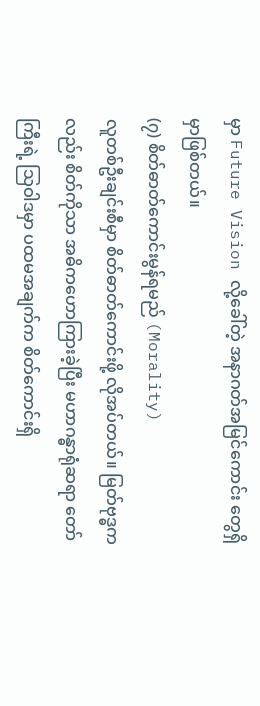မှာ Future Vision လို့ခေါ်တဲ့ အနာဂတ်အမြင်ကောင်း တွေရှိမှာဖြစ်တယ်။
(၇) စိတ်ဓာတ်ကောင်းမွန်ရမည် (Morality)
လူတစ်ဦးချင်းစီမှာ စိတ်ဓာတ်ကောင်းဖို့ လိုအပ်တယ်။ မြတ်ဗုဒ္ဓကလည်း စိတ်ကိုသာ အဓိကဟောကြားခဲ့ပြီး မဟာဂန္ဓာရုံဆရာ တော်ကြီးရဲ့ သြဝါဒမှာ ပထမအချက်က စိတ်ကောင်းရှိ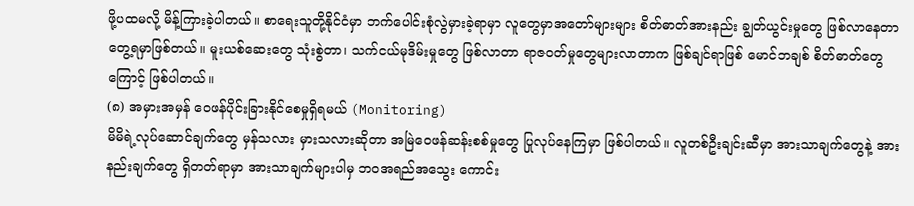ဖို့ပထမလို့ မိန့်ကြားခဲ့ပါတယ်။ စာရေးသူတို့နိုင်ငံမှာ ဘက်ပေါင်းစုံလွဲမှားခဲ့ရာမှာ လူတွေမှာအတော်များများ စိတ်ဓာတ်အားနည်း ချွတ်ယွင်းမှုတွေ ဖြစ်လာနေတာ တွေ့ရမှာဖြစ်တယ်။ မူးယစ်ဆေးတွေ သုံးစွဲတာ၊ သက်ငယ်မုဒိမ်းမှုတွေ ဖြစ်လာတာ ရာဇဝတ်မှုတွေများလာတာက ဖြစ်ချင်ရာဖြစ် မောင်ဘချစ် စိတ်ဓာတ်တွေကြောင့် ဖြစ်ပါတယ်။
(၈) အမှားအမှန် ဝေဖန်ပိုင်းခြားနိုင်စေမှုရှိရမယ် (Monitoring)
မိမိရဲ့လုပ်ဆောင်ချက်တွေ မှန်သလား မှားသလားဆိုတာ အမြဲဝေဖန်ဆန်းစစ်မှုတွေ ပြုလုပ်နေကြမှာ ဖြစ်ပါတယ်။ လူတစ်ဦးချင်းဆီမှာ အားသာချက်တွေနဲ့ အားနည်းချက်တွေ ရှိတတ်ရာမှာ အားသာချက်များပါမှ ဘဝအရည်အသွေး ကောင်း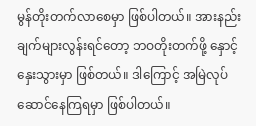မွန်တိုးတက်လာစေမှာ ဖြစ်ပါတယ်။ အားနည်းချက်များလွန်းရင်တော့ ဘဝတိုးတက်ဖို့ နှောင့်နှေးသွားမှာ ဖြစ်တယ်။ ဒါကြောင့် အမြဲလုပ်ဆောင်နေကြရမှာ ဖြစ်ပါတယ်။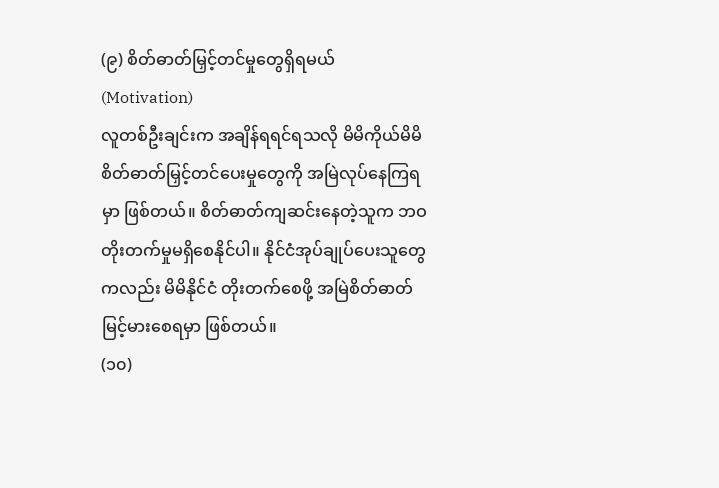(၉) စိတ်ဓာတ်မြှင့်တင်မှုတွေရှိရမယ် (Motivation)
လူတစ်ဦးချင်းက အချိန်ရရင်ရသလို မိမိကိုယ်မိမိ စိတ်ဓာတ်မြှင့်တင်ပေးမှုတွေကို အမြဲလုပ်နေကြရမှာ ဖြစ်တယ်။ စိတ်ဓာတ်ကျဆင်းနေတဲ့သူက ဘဝတိုးတက်မှုမရှိစေနိုင်ပါ။ နိုင်ငံအုပ်ချုပ်ပေးသူတွေကလည်း မိမိနိုင်ငံ တိုးတက်စေဖို့ အမြဲစိတ်ဓာတ်မြင့်မားစေရမှာ ဖြစ်တယ်။
(၁၀)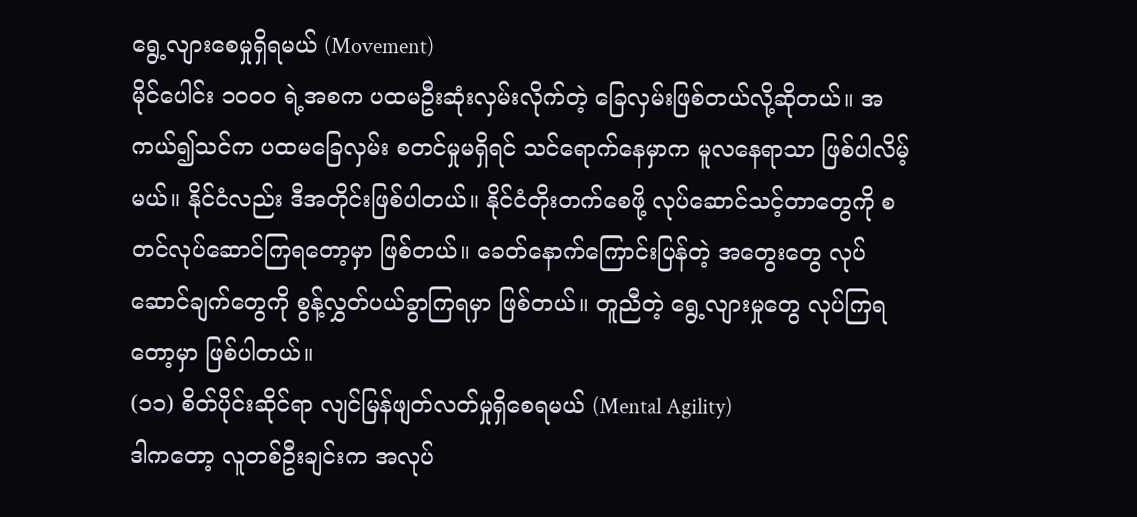ရွေ့လျားစေမှုရှိရမယ် (Movement)
မိုင်ပေါင်း ၁၀၀၀ ရဲ့အစက ပထမဦးဆုံးလှမ်းလိုက်တဲ့ ခြေလှမ်းဖြစ်တယ်လို့ဆိုတယ်။ အကယ်၍သင်က ပထမခြေလှမ်း စတင်မှုမရှိရင် သင်ရောက်နေမှာက မူလနေရာသာ ဖြစ်ပါလိမ့်မယ်။ နိုင်ငံလည်း ဒီအတိုင်းဖြစ်ပါတယ်။ နိုင်ငံတိုးတက်စေဖို့ လုပ်ဆောင်သင့်တာတွေကို စတင်လုပ်ဆောင်ကြရတော့မှာ ဖြစ်တယ်။ ခေတ်နောက်ကြောင်းပြန်တဲ့ အတွေးတွေ လုပ်ဆောင်ချက်တွေကို စွန့်လွှတ်ပယ်ခွာကြရမှာ ဖြစ်တယ်။ တူညီတဲ့ ရွေ့လျားမှုတွေ လုပ်ကြရတော့မှာ ဖြစ်ပါတယ်။
(၁၁) စိတ်ပိုင်းဆိုင်ရာ လျင်မြန်ဖျတ်လတ်မှုရှိစေရမယ် (Mental Agility)
ဒါကတော့ လူတစ်ဦးချင်းက အလုပ်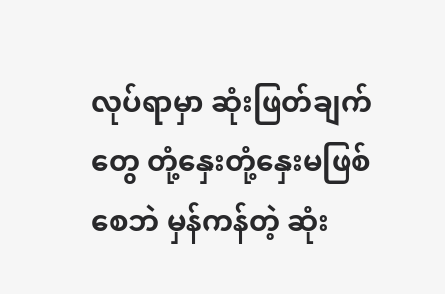လုပ်ရာမှာ ဆုံးဖြတ်ချက်တွေ တုံ့နှေးတုံ့နှေးမဖြစ်စေဘဲ မှန်ကန်တဲ့ ဆုံး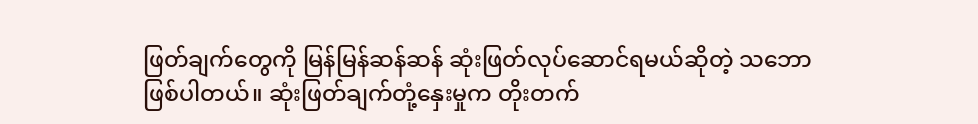ဖြတ်ချက်တွေကို မြန်မြန်ဆန်ဆန် ဆုံးဖြတ်လုပ်ဆောင်ရမယ်ဆိုတဲ့ သဘောဖြစ်ပါတယ်။ ဆုံးဖြတ်ချက်တုံ့နှေးမှုက တိုးတက်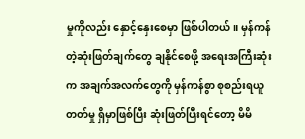မှုကိုလည်း နှောင့်နှေးစေမှာ ဖြစ်ပါတယ်။ မှန်ကန်တဲ့ဆုံးဖြတ်ချက်တွေ ချနိုင်စေဖို့ အရေးအကြီးဆုံးက အချက်အလက်တွေကို မှန်ကန်စွာ စုစည်းရယူတတ်မှု ရှိမှာဖြစ်ပြီး ဆုံးဖြတ်ပြီးရင်တော့ မိမိ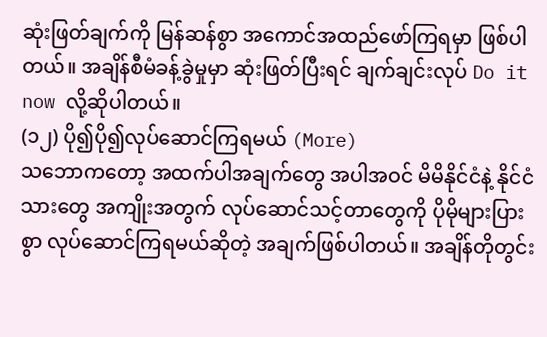ဆုံးဖြတ်ချက်ကို မြန်ဆန်စွာ အကောင်အထည်ဖော်ကြရမှာ ဖြစ်ပါတယ်။ အချိန်စီမံခန့်ခွဲမှုမှာ ဆုံးဖြတ်ပြီးရင် ချက်ချင်းလုပ် Do it now လို့ဆိုပါတယ်။
(၁၂) ပို၍ပို၍လုပ်ဆောင်ကြရမယ် (More)
သဘောကတော့ အထက်ပါအချက်တွေ အပါအဝင် မိမိနိုင်ငံနဲ့ နိုင်ငံသားတွေ အကျိုးအတွက် လုပ်ဆောင်သင့်တာတွေကို ပိုမိုများပြားစွာ လုပ်ဆောင်ကြရမယ်ဆိုတဲ့ အချက်ဖြစ်ပါတယ်။ အချိန်တိုတွင်း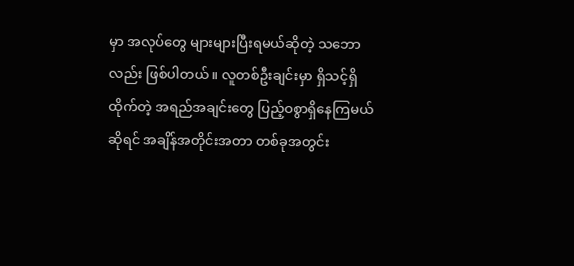မှာ အလုပ်တွေ များများပြီးရမယ်ဆိုတဲ့ သဘောလည်း ဖြစ်ပါတယ်။ လူတစ်ဦးချင်းမှာ ရှိသင့်ရှိထိုက်တဲ့ အရည်အချင်းတွေ ပြည့်ဝစွာရှိနေကြမယ်ဆိုရင် အချိန်အတိုင်းအတာ တစ်ခုအတွင်း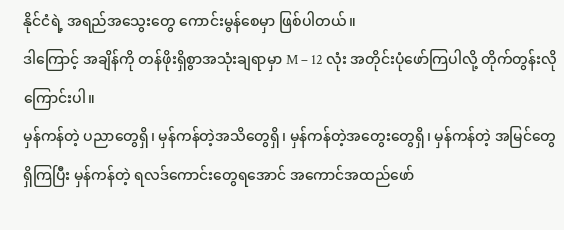နိုင်ငံရဲ့ အရည်အသွေးတွေ ကောင်းမွန်စေမှာ ဖြစ်ပါတယ်။
ဒါကြောင့် အချိန်ကို တန်ဖိုးရှိစွာအသုံးချရာမှာ M – 12 လုံး အတိုင်းပုံဖော်ကြပါလို့ တိုက်တွန်းလိုကြောင်းပါ။
မှန်ကန်တဲ့ ပညာတွေရှိ၊ မှန်ကန်တဲ့အသိတွေရှိ၊ မှန်ကန်တဲ့အတွေးတွေရှိ၊ မှန်ကန်တဲ့ အမြင်တွေရှိကြပြီး မှန်ကန်တဲ့ ရလဒ်ကောင်းတွေရအောင် အကောင်အထည်ဖော်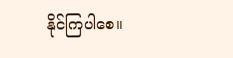နိုင်ကြပါစေ။